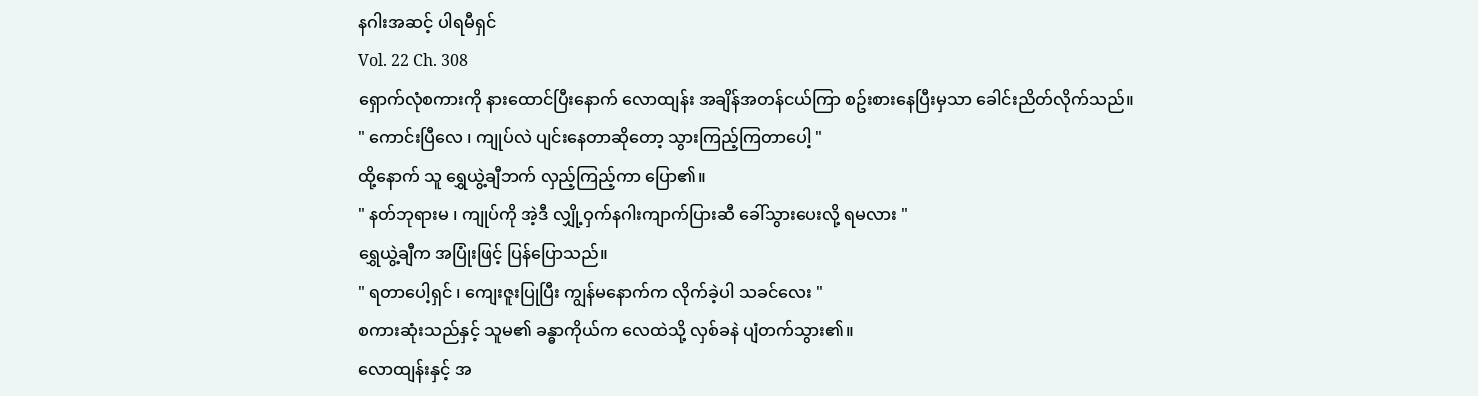နဂါးအဆင့် ပါရမီရှင်
Vol. 22 Ch. 308
ရှောက်လုံစကားကို နားထောင်ပြီးနောက် လောထျန်း အချိန်အတန်ငယ်ကြာ စဥ်းစားနေပြီးမှသာ ခေါင်းညိတ်လိုက်သည်။
" ကောင်းပြီလေ ၊ ကျုပ်လဲ ပျင်းနေတာဆိုတော့ သွားကြည့်ကြတာပေါ့ "
ထို့နောက် သူ ရွှေယွဲ့ချီဘက် လှည့်ကြည့်ကာ ပြော၏။
" နတ်ဘုရားမ ၊ ကျုပ်ကို အဲ့ဒီ လျှို့ဝှက်နဂါးကျာက်ပြားဆီ ခေါ်သွားပေးလို့ ရမလား "
ရွှေယွဲ့ချီက အပြုံးဖြင့် ပြန်ပြောသည်။
" ရတာပေါ့ရှင် ၊ ကျေးဇူးပြုပြီး ကျွန်မနောက်က လိုက်ခဲ့ပါ သခင်လေး "
စကားဆုံးသည်နှင့် သူမ၏ ခန္ဓာကိုယ်က လေထဲသို့ လှစ်ခနဲ ပျံတက်သွား၏။
လောထျန်းနှင့် အ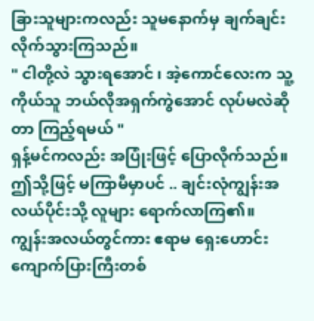ခြားသူများကလည်း သူမနောက်မှ ချက်ချင်း လိုက်သွားကြသည်။
" ငါတို့လဲ သွားရအောင် ၊ အဲ့ကောင်လေးက သူ့ကိုယ်သူ ဘယ်လိုအရှက်ကွဲအောင် လုပ်မလဲဆိုတာ ကြည့်ရမယ် "
ရှန့်မင်ကလည်း အပြုံးဖြင့် ပြောလိုက်သည်။
ဤသို့ဖြင့် မကြာမီမှာပင် .. ချင်းလုံကျွန်းအလယ်ပိုင်းသို့ လူများ ရောက်လာကြ၏။
ကျွန်းအလယ်တွင်ကား ဧရာမ ရှေးဟောင်းကျောက်ပြားကြီးတစ်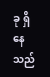ခု ရှိနေသည်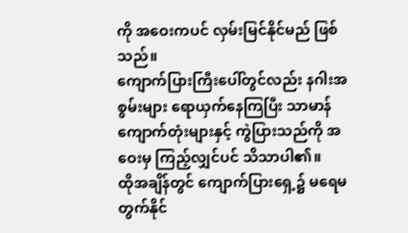ကို အဝေးကပင် လှမ်းမြင်နိုင်မည် ဖြစ်သည်။
ကျောက်ပြားကြီးပေါ်တွင်လည်း နဂါးအစွမ်းများ ရောယှက်နေကြပြီး သာမာန် ကျောက်တုံးများနှင့် ကွဲပြားသည်ကို အဝေးမှ ကြည့်လျှင်ပင် သိသာပါ၏။
ထိုအချိန်တွင် ကျောက်ပြားရှေ့၌ မရေမတွက်နိုင်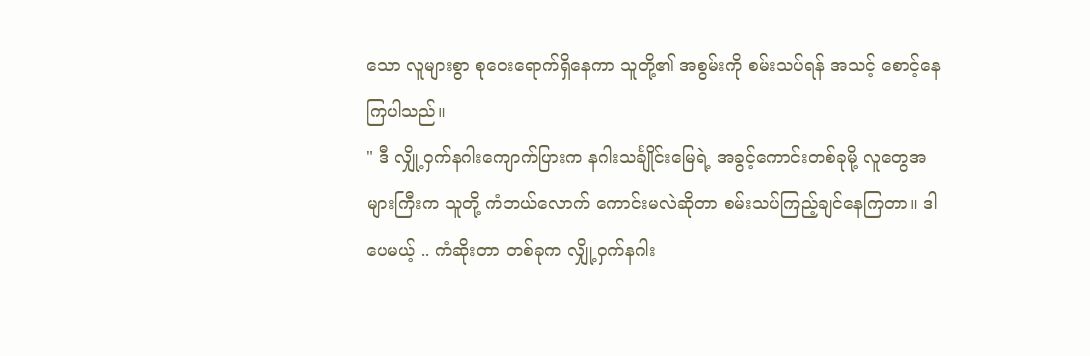သော လူများစွာ စုဝေးရောက်ရှိနေကာ သူတို့၏ အစွမ်းကို စမ်းသပ်ရန် အသင့် စောင့်နေကြပါသည်။
" ဒီ လျှို့ဝှက်နဂါးကျောက်ပြားက နဂါးသင်္ချိုင်းမြေရဲ့ အခွင့်ကောင်းတစ်ခုမို့ လူတွေအများကြီးက သူတို့ ကံဘယ်လောက် ကောင်းမလဲဆိုတာ စမ်းသပ်ကြည့်ချင်နေကြတာ။ ဒါပေမယ့် .. ကံဆိုးတာ တစ်ခုက လျှို့ဝှက်နဂါး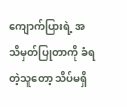ကျောက်ပြားရဲ့ အသိမှတ်ပြုတာကို ခံရတဲ့သူတော့ သိပ်မရှိ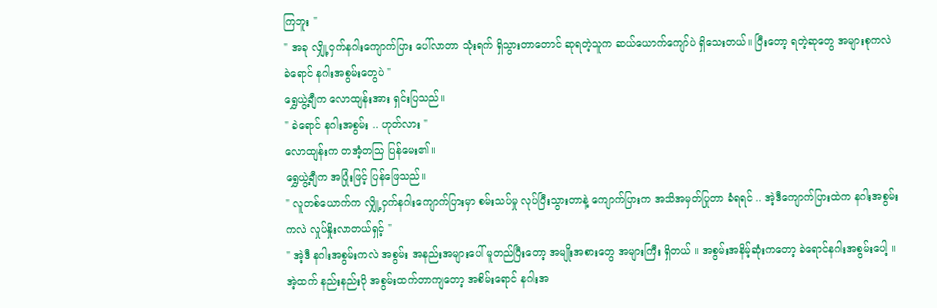ကြဘူး "
" အခု လျှို့ဝှက်နဂါးကျောက်ပြား ပေါ်လာတာ သုံးရက် ရှိသွားတာတောင် ဆုရတဲ့သူက ဆယ်ယောက်ကျော်ပဲ ရှိသေးတယ်။ ပြီးတော့ ရတဲ့ဆုတွေ အများစုကလဲ ခဲရောင် နဂါးအစွမ်းတွေပဲ "
ရွှေယွဲ့ချီက လောထျန်းအား ရှင်းပြသည်။
" ခဲရောင် နဂါးအစွမ်း .. ဟုတ်လား "
လောထျန်းက တအံ့တသြ ပြန်မေး၏။
ရွှေယွဲ့ချီက အပြုံးဖြင့် ပြန်ဖြေသည်။
" လူတစ်ယောက်က လျှို့ဝှက်နဂါးကျောက်ပြားမှာ စမ်းသပ်မှု လုပ်ပြီးသွားတာနဲ့ ကျောက်ပြားက အသိအမှတ်ပြုတာ ခံရရင် .. အဲ့ဒီကျောက်ပြားထဲက နဂါးအစွမ်းကလဲ လှုပ်နှိုးလာတယ်ရှင့် "
" အဲ့ဒီ နဂါးအစွမ်းကလဲ အစွမ်း အနည်းအများပေါ် မူတည်ပြီးတော့ အမျိုးအစားတွေ အများကြီး ရှိတယ် ။ အစွမ်းအနိမ့်ဆုံးကတော့ ခဲရောင်နဂါးအစွမ်းပေါ့ ။ အဲ့ထက် နည်းနည်းပို အစွမ်းထက်တာကျတော့ အစိမ်းရောင် နဂါးအ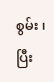စွမ်း ၊ ပြီး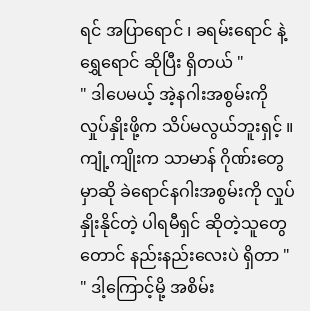ရင် အပြာရောင် ၊ ခရမ်းရောင် နဲ့ ရွှေရောင် ဆိုပြီး ရှိတယ် "
" ဒါပေမယ့် အဲ့နဂါးအစွမ်းကို လှုပ်နှိုးဖို့က သိပ်မလွယ်ဘူးရှင့် ။ ကျုံ့ကျိုးက သာမာန် ဂိုဏ်းတွေမှာဆို ခဲရောင်နဂါးအစွမ်းကို လှုပ်နှိုးနိုင်တဲ့ ပါရမီရှင် ဆိုတဲ့သူတွေတောင် နည်းနည်းလေးပဲ ရှိတာ "
" ဒါ့ကြောင့်မို့ အစိမ်း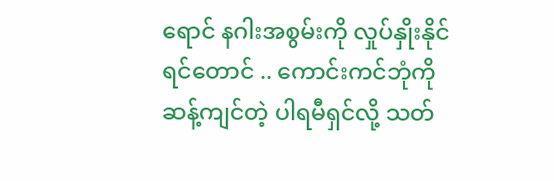ရောင် နဂါးအစွမ်းကို လှုပ်နှိုးနိုင်ရင်တောင် .. ကောင်းကင်ဘုံကို ဆန့်ကျင်တဲ့ ပါရမီရှင်လို့ သတ်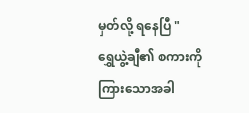မှတ်လို့ ရနေပြီ "
ရွှေယွဲ့ချီ၏ စကားကို ကြားသောအခါ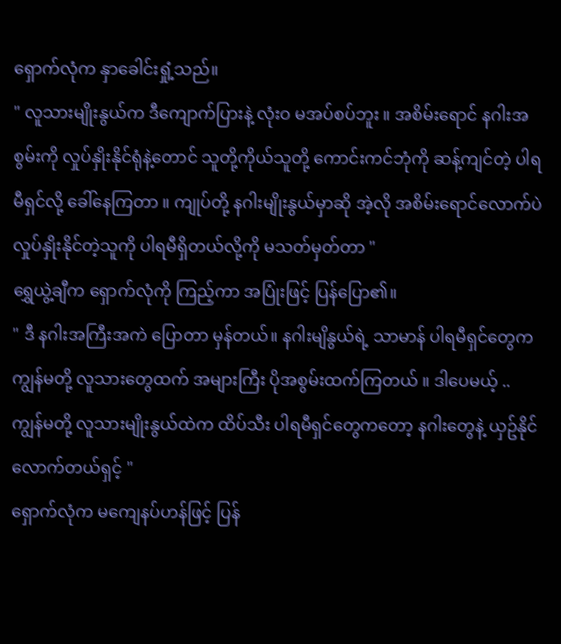ရှောက်လုံက နှာခေါင်းရှုံ့သည်။
" လူသားမျိုးနွယ်က ဒီကျောက်ပြားနဲ့ လုံးဝ မအပ်စပ်ဘူး ။ အစိမ်းရောင် နဂါးအစွမ်းကို လှုပ်နှိုးနိုင်ရုံနဲ့တောင် သူတို့ကိုယ်သူတို့ ကောင်းကင်ဘုံကို ဆန့်ကျင်တဲ့ ပါရမီရှင်လို့ ခေါ်နေကြတာ ။ ကျုပ်တို့ နဂါးမျိုးနွယ်မှာဆို အဲ့လို အစိမ်းရောင်လောက်ပဲ လှုပ်နှိုးနိုင်တဲ့သူကို ပါရမီရှိတယ်လို့ကို မသတ်မှတ်တာ "
ရွှေယွဲ့ချီက ရှောက်လုံကို ကြည့်ကာ အပြုံးဖြင့် ပြန်ပြော၏။
" ဒီ နဂါးအကြီးအကဲ ပြောတာ မှန်တယ်။ နဂါးမျိနွယ်ရဲ့ သာမာန် ပါရမီရှင်တွေက ကျွန်မတို့ လူသားတွေထက် အများကြီး ပိုအစွမ်းထက်ကြတယ် ။ ဒါပေမယ့် .. ကျွန်မတို့ လူသားမျိုးနွယ်ထဲက ထိပ်သီး ပါရမီရှင်တွေကတော့ နဂါးတွေနဲ့ ယှဥ်နိုင်လောက်တယ်ရှင့် "
ရှောက်လုံက မကျေနပ်ဟန်ဖြင့် ပြန်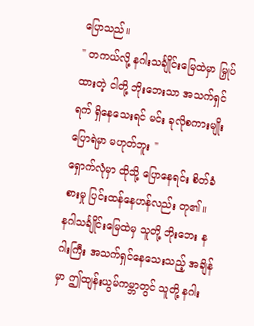ပြောသည်။
" တကယ်လို့ နဂါးသင်္ချိုင်းမြေထဲမှာ မြှုပ်ထားတဲ့ ငါတို့ ဘိုးဘေးသာ အသက်ရှင်ရက် ရှိနေသေးရင် မင်း ခုလိုစကားမျိုး ပြောရဲမှာ မဟုတ်ဘူး "
ရှောက်လုံမှာ ထိုသို့ ပြောနေရင်း စိတ်ခံစားမှု ပြင်းထန်နေဟန်လည်း တု၏။
နဂါသင်္ချိုင်းမြေထဲမှ သူတို့ ဘိုးဘေး နဂါးကြီး အသက်ရှင်နေသေးသည့် အချိန်မှာ ဤထျန်းယွမ်ကမ္ဘာတွင် သူတို့ နဂါး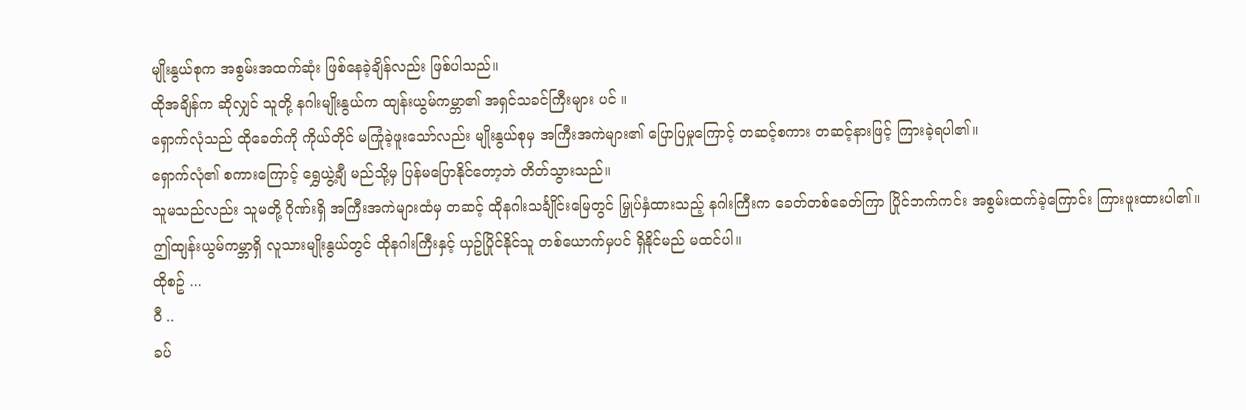မျိုးနွယ်စုက အစွမ်းအထက်ဆုံး ဖြစ်နေခဲ့ချိန်လည်း ဖြစ်ပါသည်။
ထိုအချိန်က ဆိုလျှင် သူတို့ နဂါးမျိုးနွယ်က ထျန်းယွမ်ကမ္ဘာ၏ အရှင်သခင်ကြီးများ ပင် ။
ရှောက်လုံသည် ထိုခေတ်ကို ကိုယ်တိုင် မကြုံခဲ့ဖူးသော်လည်း မျိုးနွယ်စုမှ အကြီးအကဲများ၏ ပြောပြမှုကြောင့် တဆင့်စကား တဆင့်နားဖြင့် ကြားခဲ့ရပါ၏။
ရှောက်လုံ၏ စကားကြောင့် ရွှေယွဲ့ချီ မည်သို့မှ ပြန်မပြောနိုင်တော့ဘဲ တိတ်သွားသည်။
သူမသည်လည်း သူမတို့ ဂိုဏ်းရှိ အကြီးအကဲများထံမှ တဆင့် ထိုနဂါးသင်္ချိုင်းမြေတွင် မြှုပ်နှံထားသည့် နဂါးကြီးက ခေတ်တစ်ခေတ်ကြာ ပြိုင်ဘက်ကင်း အစွမ်းထက်ခဲ့ကြောင်း ကြားဖူးထားပါ၏။
ဤထျန်းယွမ်ကမ္ဘာရှိ လူသားမျိုးနွယ်တွင် ထိုနဂါးကြီးနှင့် ယှဥ်ပြိုင်နိုင်သူ တစ်ယောက်မှပင် ရှိနိုင်မည် မထင်ပါ။
ထိုစဥ် ...
ဝီ ..
ခပ်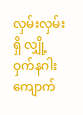လှမ်းလှမ်းရှိ လျှို့ဝှက်နဂါးကျောက်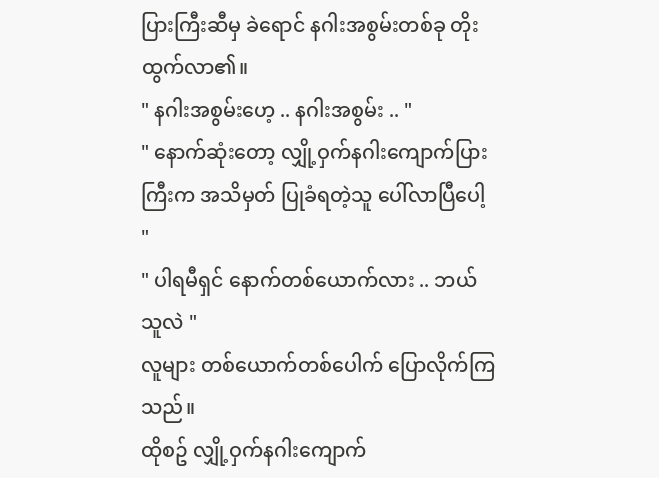ပြားကြီးဆီမှ ခဲရောင် နဂါးအစွမ်းတစ်ခု တိုးထွက်လာ၏။
" နဂါးအစွမ်းဟေ့ .. နဂါးအစွမ်း .. "
" နောက်ဆုံးတော့ လျှို့ဝှက်နဂါးကျောက်ပြားကြီးက အသိမှတ် ပြုခံရတဲ့သူ ပေါ်လာပြီပေါ့ "
" ပါရမီရှင် နောက်တစ်ယောက်လား .. ဘယ်သူလဲ "
လူများ တစ်ယောက်တစ်ပေါက် ပြောလိုက်ကြသည်။
ထိုစဥ် လျှို့ဝှက်နဂါးကျောက်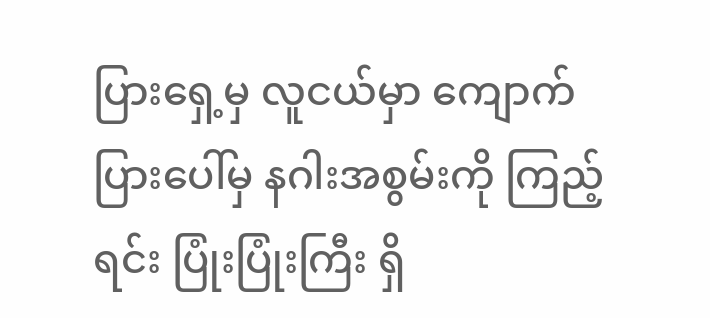ပြားရှေ့မှ လူငယ်မှာ ကျောက်ပြားပေါ်မှ နဂါးအစွမ်းကို ကြည့်ရင်း ပြုံးပြုံးကြီး ရှိ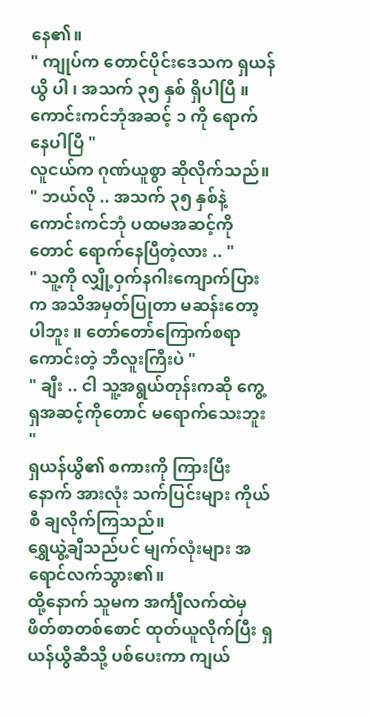နေ၏။
" ကျုပ်က တောင်ပိုင်းဒေသက ရှယန်ယွိ ပါ ၊ အသက် ၃၅ နှစ် ရှိပါပြီ ။ ကောင်းကင်ဘုံအဆင့် ၁ ကို ရောက်နေပါပြီ "
လူငယ်က ဂုဏ်ယူစွာ ဆိုလိုက်သည်။
" ဘယ်လို .. အသက် ၃၅ နှစ်နဲ့ ကောင်းကင်ဘုံ ပထမအဆင့်ကိုတောင် ရောက်နေပြီတဲ့လား .. "
" သူ့ကို လျှို့ဝှက်နဂါးကျောက်ပြားက အသိအမှတ်ပြုတာ မဆန်းတော့ပါဘူး ။ တော်တော်ကြောက်စရာကောင်းတဲ့ ဘီလူးကြီးပဲ "
" ချီး .. ငါ သူ့အရွယ်တုန်းကဆို ကွေ့ရှအဆင့်ကိုတောင် မရောက်သေးဘူး "
ရှယန်ယွိ၏ စကားကို ကြားပြီးနောက် အားလုံး သက်ပြင်းများ ကိုယ်စီ ချလိုက်ကြသည်။
ရွှေယွဲ့ချီသည်ပင် မျက်လုံးများ အရောင်လက်သွား၏။
ထို့နောက် သူမက အင်္ကျီလက်ထဲမှ ဖိတ်စာတစ်စောင် ထုတ်ယူလိုက်ပြီး ရှယန်ယွိဆီသို့ ပစ်ပေးကာ ကျယ်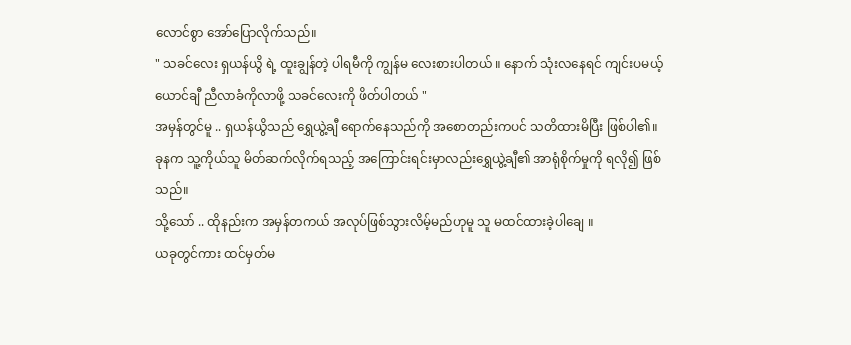လောင်စွာ အော်ပြောလိုက်သည်။
" သခင်လေး ရှယန်ယွိ ရဲ့ ထူးချွန်တဲ့ ပါရမီကို ကျွန်မ လေးစားပါတယ် ။ နောက် သုံးလနေရင် ကျင်းပမယ့် ယောင်ချီ ညီလာခံကိုလာဖို့ သခင်လေးကို ဖိတ်ပါတယ် "
အမှန်တွင်မူ .. ရှယန်ယွိသည် ရွှေယွဲ့ချီ ရောက်နေသည်ကို အစောတည်းကပင် သတိထားမိပြီး ဖြစ်ပါ၏။
ခုနက သူ့ကိုယ်သူ မိတ်ဆက်လိုက်ရသည့် အကြောင်းရင်းမှာလည်းရွှေယွဲ့ချီ၏ အာရုံစိုက်မှုကို ရလို၍ ဖြစ်သည်။
သို့သော် .. ထိုနည်းက အမှန်တကယ် အလုပ်ဖြစ်သွားလိမ့်မည်ဟုမူ သူ မထင်ထားခဲ့ပါချေ ။
ယခုတွင်ကား ထင်မှတ်မ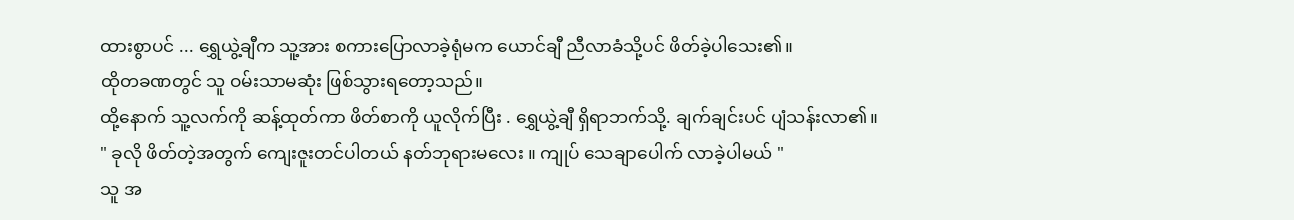ထားစွာပင် ... ရွှေယွဲ့ချီက သူ့အား စကားပြောလာခဲ့ရုံမက ယောင်ချီ ညီလာခံသို့ပင် ဖိတ်ခဲ့ပါသေး၏။
ထိုတခဏတွင် သူ ဝမ်းသာမဆုံး ဖြစ်သွားရတော့သည်။
ထို့နောက် သူ့လက်ကို ဆန့်ထုတ်ကာ ဖိတ်စာကို ယူလိုက်ပြီး . ရွှေယွဲ့ချီ ရှိရာဘက်သို့. ချက်ချင်းပင် ပျံသန်းလာ၏။
" ခုလို ဖိတ်တဲ့အတွက် ကျေးဇူးတင်ပါတယ် နတ်ဘုရားမလေး ။ ကျုပ် သေချာပေါက် လာခဲ့ပါမယ် "
သူ အ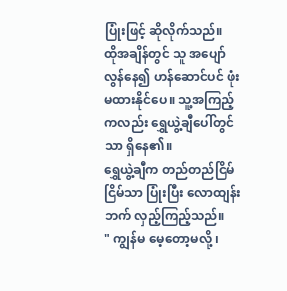ပြုံးဖြင့် ဆိုလိုက်သည်။
ထိုအချိန်တွင် သူ အပျော်လွန်နေ၍ ဟန်ဆောင်ပင် ဖုံးမထားနိုင်ပေ။ သူ့အကြည့်ကလည်း ရွှေယွဲ့ချီပေါ်တွင်သာ ရှိနေ၏။
ရွှေယွဲ့ချီက တည်တည်ငြိမ်ငြိမ်သာ ပြုံးပြီး လောထျန်းဘက် လှည့်ကြည့်သည်။
" ကျွန်မ မေ့တော့မလို့ ၊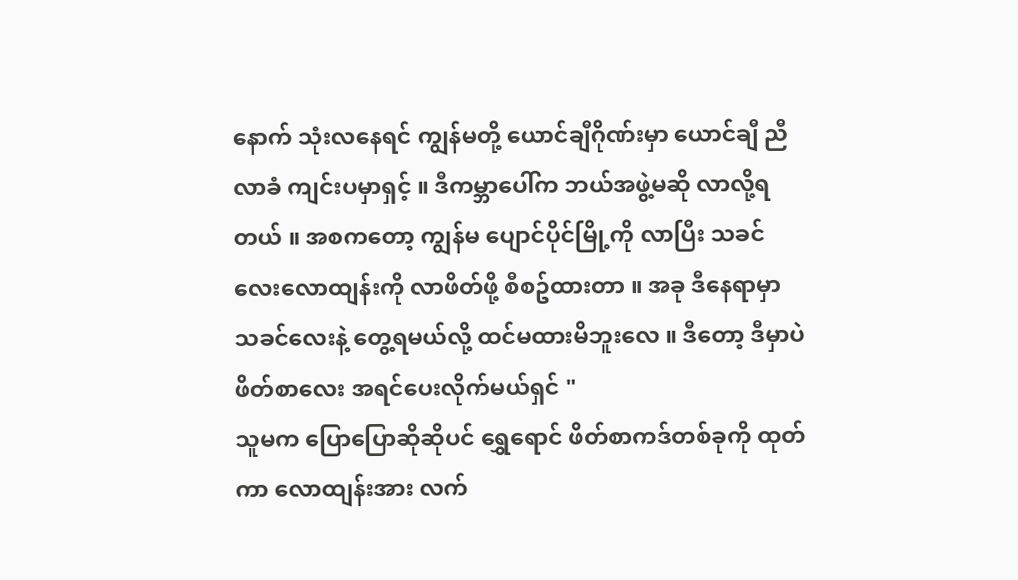နောက် သုံးလနေရင် ကျွန်မတို့ ယောင်ချီဂိုဏ်းမှာ ယောင်ချီ ညီလာခံ ကျင်းပမှာရှင့် ။ ဒီကမ္ဘာပေါ်က ဘယ်အဖွဲ့မဆို လာလို့ရတယ် ။ အစကတော့ ကျွန်မ ပျောင်ပိုင်မြို့ကို လာပြီး သခင်လေးလောထျန်းကို လာဖိတ်ဖို့ စီစဥ်ထားတာ ။ အခု ဒီနေရာမှာ သခင်လေးနဲ့ တွေ့ရမယ်လို့ ထင်မထားမိဘူးလေ ။ ဒီတော့ ဒီမှာပဲ ဖိတ်စာလေး အရင်ပေးလိုက်မယ်ရှင် "
သူမက ပြောပြောဆိုဆိုပင် ရွှေရောင် ဖိတ်စာကဒ်တစ်ခုကို ထုတ်ကာ လောထျန်းအား လက်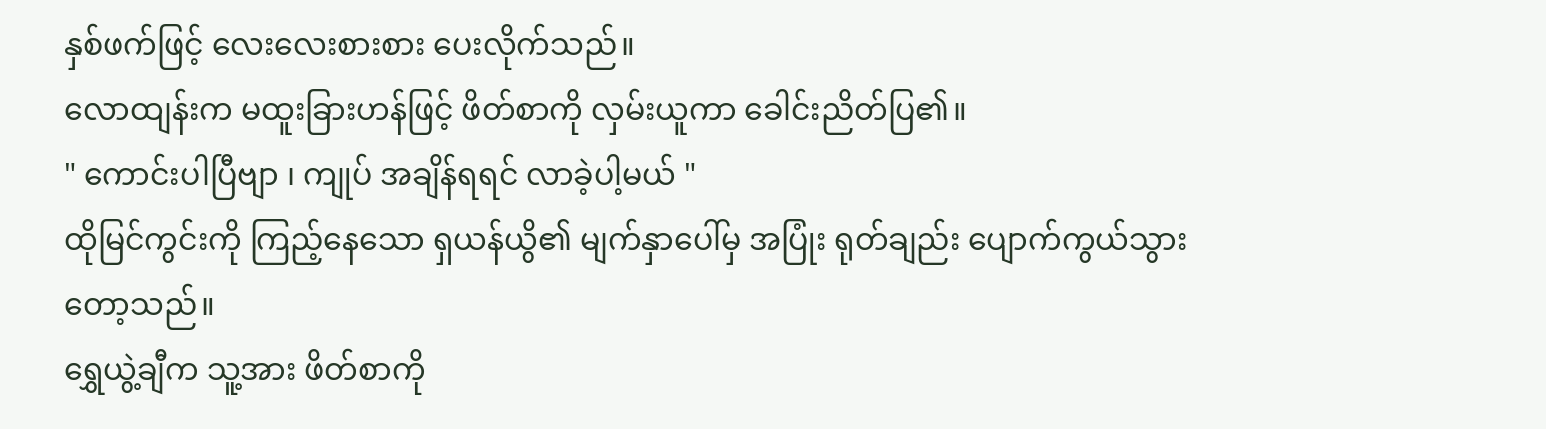နှစ်ဖက်ဖြင့် လေးလေးစားစား ပေးလိုက်သည်။
လောထျန်းက မထူးခြားဟန်ဖြင့် ဖိတ်စာကို လှမ်းယူကာ ခေါင်းညိတ်ပြ၏။
" ကောင်းပါပြီဗျာ ၊ ကျုပ် အချိန်ရရင် လာခဲ့ပါ့မယ် "
ထိုမြင်ကွင်းကို ကြည့်နေသော ရှယန်ယွိ၏ မျက်နှာပေါ်မှ အပြုံး ရုတ်ချည်း ပျောက်ကွယ်သွားတော့သည်။
ရွှေယွဲ့ချီက သူ့အား ဖိတ်စာကို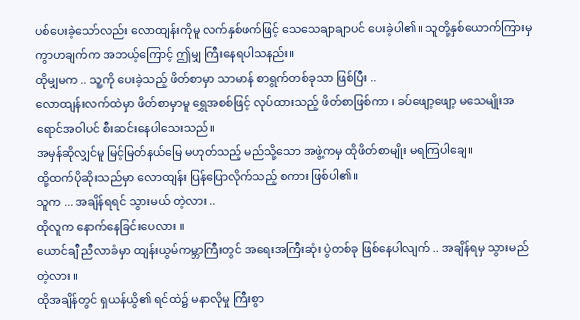ပစ်ပေးခဲ့သော်လည်း လောထျန်းကိုမူ လက်နှစ်ဖက်ဖြင့် သေသေချာချာပင် ပေးခဲ့ပါ၏။ သူတို့နှစ်ယောက်ကြားမှ ကွာဟချက်က အဘယ့်ကြောင့် ဤမျှ ကြီးနေရပါသနည်း။
ထိုမျှမက .. သူ့ကို ပေးခဲ့သည့် ဖိတ်စာမှာ သာမာန် စာရွက်တစ်ခုသာ ဖြစ်ပြီး ..
လောထျန်းလက်ထဲမှာ ဖိတ်စာမှာမူ ရွှေအစစ်ဖြင့် လုပ်ထားသည့် ဖိတ်စာဖြစ်ကာ ၊ ခပ်ဖျော့ဖျော့ မသေမျိုးအရောင်အဝါပင် စီးဆင်းနေပါသေးသည်။
အမှန်ဆိုလျှင်မူ မြင့်မြတ်နယ်မြေ မဟုတ်သည့် မည်သို့သော အဖွဲ့ကမှ ထိုဖိတ်စာမျိုး မရကြပါချေ။
ထို့ထက်ပိုဆိုးသည်မှာ လောထျန်း ပြန်ပြောလိုက်သည့် စကား ဖြစ်ပါ၏။
သူက ... အချိန်ရရင် သွားမယ် တဲ့လား ..
ထိုလူက နောက်နေခြင်းပေလား ။
ယောင်ချီ ညီလာခံမှာ ထျန်းယွမ်ကမ္ဘာကြီးတွင် အရေးအကြီးဆုံး ပွဲတစ်ခု ဖြစ်နေပါလျက် .. အချိန်ရမှ သွားမည်တဲ့လား ။
ထိုအချိန်တွင် ရှယန်ယွိ၏ ရင်ထဲ၌ မနာလိုမှု ကြီးစွာ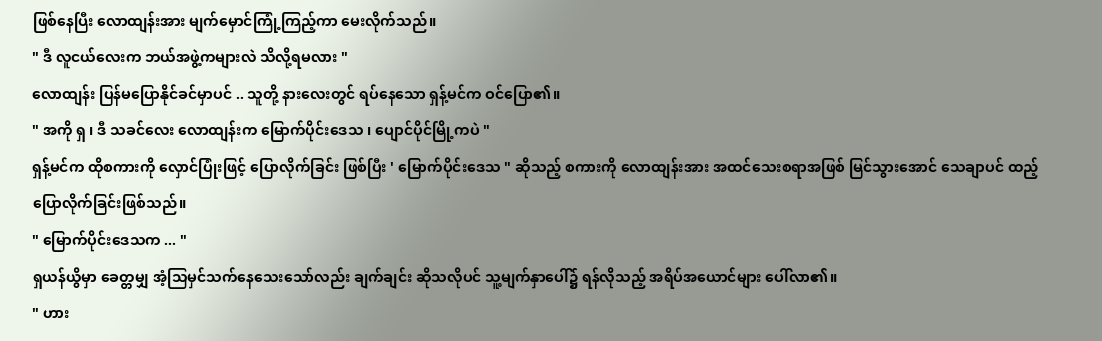ဖြစ်နေပြီး လောထျန်းအား မျက်မှောင်ကြုံ့ကြည့်ကာ မေးလိုက်သည်။
" ဒီ လူငယ်လေးက ဘယ်အဖွဲ့ကများလဲ သိလို့ရမလား "
လောထျန်း ပြန်မပြောနိုင်ခင်မှာပင် .. သူတို့ နားလေးတွင် ရပ်နေသော ရှန့်မင်က ဝင်ပြော၏။
" အကို ရှ ၊ ဒီ သခင်လေး လောထျန်းက မြောက်ပိုင်းဒေသ ၊ ပျောင်ပိုင်မြို့ကပဲ "
ရှန့်မင်က ထိုစကားကို လှောင်ပြုံးဖြင့် ပြောလိုက်ခြင်း ဖြစ်ပြီး ' မြောက်ပိုင်းဒေသ " ဆိုသည့် စကားကို လောထျန်းအား အထင်သေးစရာအဖြစ် မြင်သွားအောင် သေချာပင် ထည့်ပြောလိုက်ခြင်းဖြစ်သည်။
" မြောက်ပိုင်းဒေသက ... "
ရှယန်ယွိမှာ ခေတ္တမျှ အံ့သြမှင်သက်နေသေးသော်လည်း ချက်ချင်း ဆိုသလိုပင် သူ့မျက်နှာပေါ်၌ ရန်လိုသည့် အရိပ်အယောင်များ ပေါ်လာ၏။
" ဟား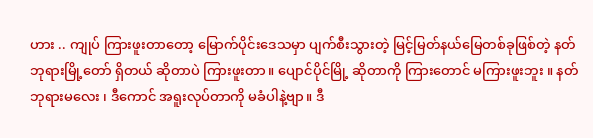ဟား .. ကျုပ် ကြားဖူးတာတော့ မြောက်ပိုင်းဒေသမှာ ပျက်စီးသွားတဲ့ မြင့်မြတ်နယ်မြေတစ်ခုဖြစ်တဲ့ နတ်ဘုရားမြို့တော် ရှိတယ် ဆိုတာပဲ ကြားဖူးတာ။ ပျောင်ပိုင်မြို့ ဆိုတာကို ကြားတောင် မကြားဖူးဘူး ။ နတ်ဘုရားမလေး ၊ ဒီကောင် အရူးလုပ်တာကို မခံပါနဲ့ဗျာ။ ဒီ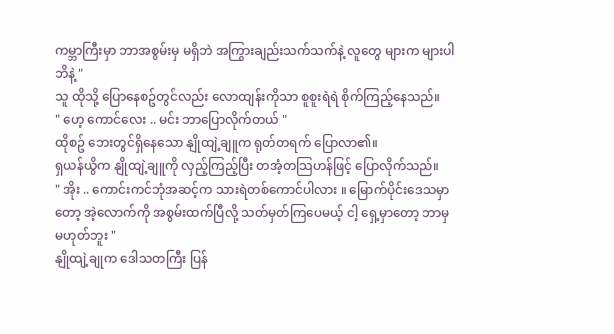ကမ္ဘာကြီးမှာ ဘာအစွမ်းမှ မရှိဘဲ အကြွားချည်းသက်သက်နဲ့ လူတွေ များက များပါဘိနဲ့ "
သူ ထိုသို့ ပြောနေစဥ်တွင်လည်း လောထျန်းကိုသာ စူစူးရဲရဲ စိုက်ကြည့်နေသည်။
" ဟေ့ ကောင်လေး .. မင်း ဘာပြောလိုက်တယ် "
ထိုစဥ် ဘေးတွင်ရှိနေသော နျိုထျဲ့ချူက ရုတ်တရက် ပြောလာ၏။
ရှယန်ယွိက နျိုထျဲ့ချူကို လှည့်ကြည့်ပြီး တအံ့တသြဟန်ဖြင့် ပြောလိုက်သည်။
" အိုး .. ကောင်းကင်ဘုံအဆင့်က သားရဲတစ်ကောင်ပါလား ။ မြောက်ပိုင်းဒေသမှာတော့ အဲ့လောက်ကို အစွမ်းထက်ပြီလို့ သတ်မှတ်ကြပေမယ့် ငါ့ ရှေ့မှာတော့ ဘာမှ မဟုတ်ဘူး "
နျိုထျဲ့ချုက ဒေါသတကြီး ပြန်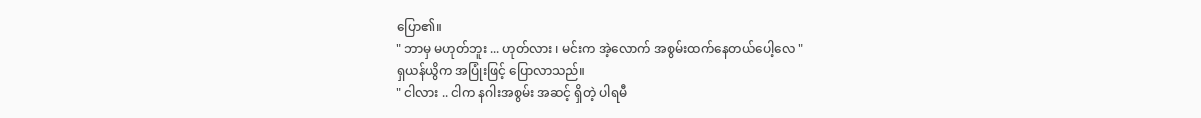ပြော၏။
" ဘာမှ မဟုတ်ဘူး ... ဟုတ်လား ၊ မင်းက အဲ့လောက် အစွမ်းထက်နေတယ်ပေါ့လေ "
ရှယန်ယွိက အပြုံးဖြင့် ပြောလာသည်။
" ငါလား .. ငါက နဂါးအစွမ်း အဆင့် ရှိတဲ့ ပါရမီ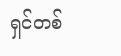ရှင်တစ်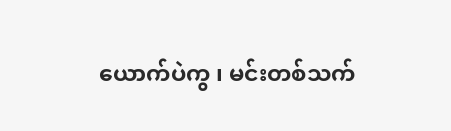ယောက်ပဲကွ ၊ မင်းတစ်သက်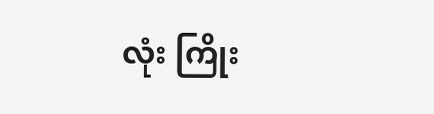လုံး ကြိုး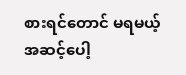စားရင်တောင် မရမယ့် အဆင့်ပေါ့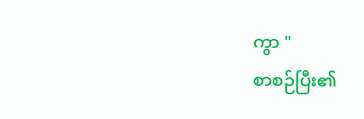ကွာ "
စာစဉ်ပြီး၏